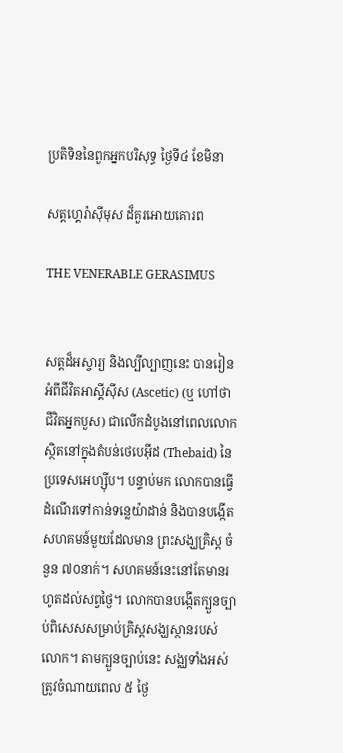ប្រតិទិននៃពួកឣ្នកបរិសុទ្ធ ថ្ងៃទី៤ ខែមិនា

សត្តហ្គេរ៉ាស៊ីមុស ដ៏គួរអោយគោរព

THE VENERABLE GERASIMUS


សត្តដ៏អស្ចារ្យ និងល្បីល្បាញនេះ បានរៀនអំពីជីវិតអាស្គីស៊ីស (Ascetic) (ឬ ហៅថា ជីវិតឣ្នកបួស) ជាលើកដំបូងនៅពេលលោកស្ថិតនៅក្នុងតំបន់ថេបេអ៊ីដ (Thebaid) នៃប្រទេសអេហ្ស៊ីប។ បន្ទាប់មក លោកបានធ្វើដំណើរទៅកាន់ទន្លេយ៉ាដាន់ និងបានបង្កើត សហគមន៍មួយដែលមាន ព្រះសង្ឃគ្រិស្ត ចំនួន ៧០នាក់។ សហគមន៍នេះនៅតែមានរហូតដល់សព្វថ្ងៃ។ លោកបានបង្កើតក្បួនច្បាប់ពិសេសសម្រាប់គ្រិស្តសង្ឃស្ថានរបស់លោក។ តាមក្បួនច្បាប់នេះ សង្ឈទាំងអស់ត្រូវចំណាយពេល ៥ ថ្ងៃ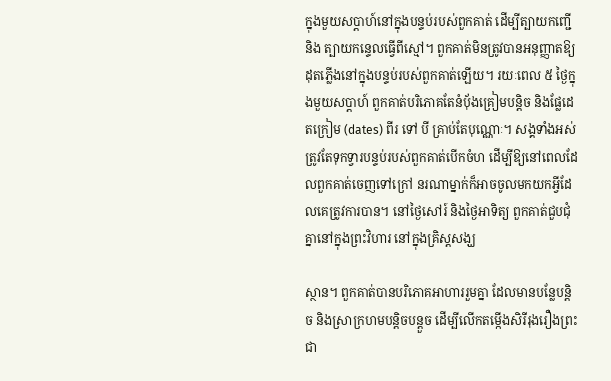ក្នុងមួយសប្តាហ៍នៅក្នុងបន្ទប់របស់ពួកគាត់ ដើម្បីត្បាយកញ្ជើ និង ត្បាយកន្ទេលធ្វើពីស្មៅ។ ពួកគាត់មិនត្រូវបានអនុញ្ញាតឱ្យដុតភ្លើងនៅក្នុងបន្ទប់របស់ពួកគាត់ឡើយ។ រយៈពេល ៥ ថ្ងៃក្នុងមួយសប្តាហ៍ ពួកគាត់បរិភោគតែនំបុ័ងគ្រៀមបន្តិច និងផ្លែដេតក្រៀម (dates) ពីរ ទៅ បី គ្រាប់តែបុណ្ណោៈ។ សង្គទាំងអស់ត្រូវតែទុកទ្វារបន្ទប់របស់ពួកគាត់បើកចំហ ដើម្បីឱ្យនៅពេលដែលពួកគាត់ចេញទៅក្រៅ នរណាម្នាក់ក៏អាចចូលមកយកអ្វីដែលគេត្រូវការបាន។ នៅថ្ងៃសៅរ៍ និងថ្ងៃអាទិត្យ ពួកគាត់ជួបជំុ គ្នានៅក្នុងព្រះវិហារ នៅក្នុងគ្រិស្តសង្ឃ

ស្ថាន។ ពួកគាត់បានបរិភោគអាហាររួមគ្នា ដែលមានបន្លែបន្តិច និងស្រាក្រហមបន្តិចបន្តួច ដើម្បីលើកតម្កើងសិរីរុងរឿងព្រះជា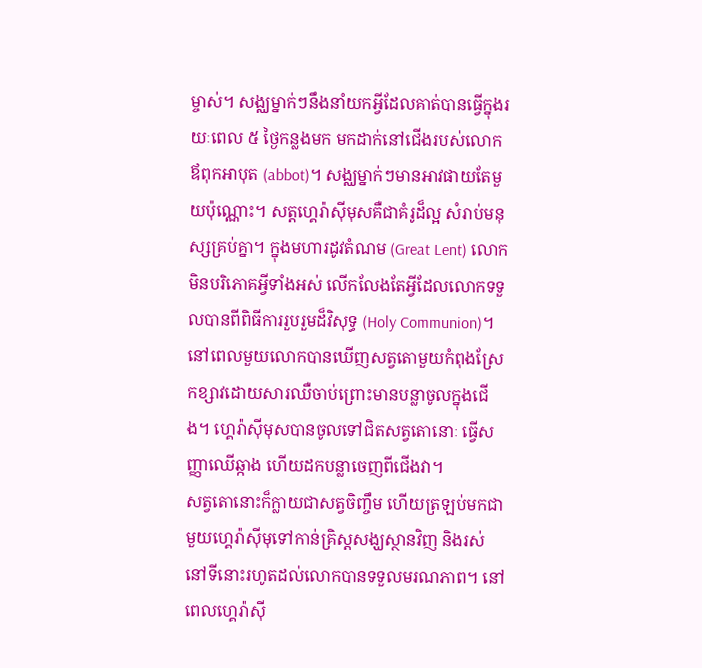ម្ចាស់។ សង្ឈម្នាក់ៗនឹងនាំយកអ្វីដែលគាត់បានធ្វើក្នុងរយៈពេល ៥ ថ្ងៃកន្លងមក មកដាក់នៅជើងរបស់លោកឪពុកឣាបុត (abbot)។ សង្ឈម្នាក់ៗមានអាវផាយតែមួយប៉ុណ្ណោះ។ សត្តហ្គេរ៉ាស៊ីមុសគឺជាគំរូដ៏ល្អ សំរាប់មនុស្សគ្រប់គ្នា។ ក្នុងមហារដូវតំណម (Great Lent) លោកមិនបរិភោគអ្វីទាំងអស់ លើកលែងតែអ្វីដែលលោកទទួលបានពីពិធីការរួបរួមដ៏វិសុទ្ធ (Holy Communion)។ នៅពេលមួយលោកបានឃើញសត្វតោមួយកំពុងស្រែកខ្សាវដោយសារឈឺចាប់ព្រោះមានបន្លាចូលក្នុងជើង។ ហ្គេរ៉ាស៊ីមុសបានចូលទៅជិតសត្វតោនោៈ ធ្វើសញ្ញាឈើឆ្កាង ហើយដកបន្លាចេញពីជើងវា។
សត្វតោនោះក៏ក្លាយជាសត្វចិញ្ចឹម ហើយត្រឡប់មកជាមួយហ្គេរ៉ាស៊ីមុទៅកាន់គ្រិស្តសង្ឃស្ថានវិញ និងរស់នៅទីនោះរហូតដល់លោកបានទទួលមរណភាព។ នៅពេលហ្គេរ៉ាស៊ី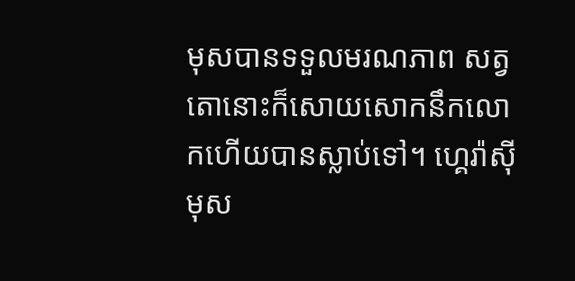មុសបានទទួលមរណភាព សត្វតោនោះក៏សោយសោកនឹកលោកហើយបានស្លាប់ទៅ។ ហ្គេរ៉ាស៊ីមុស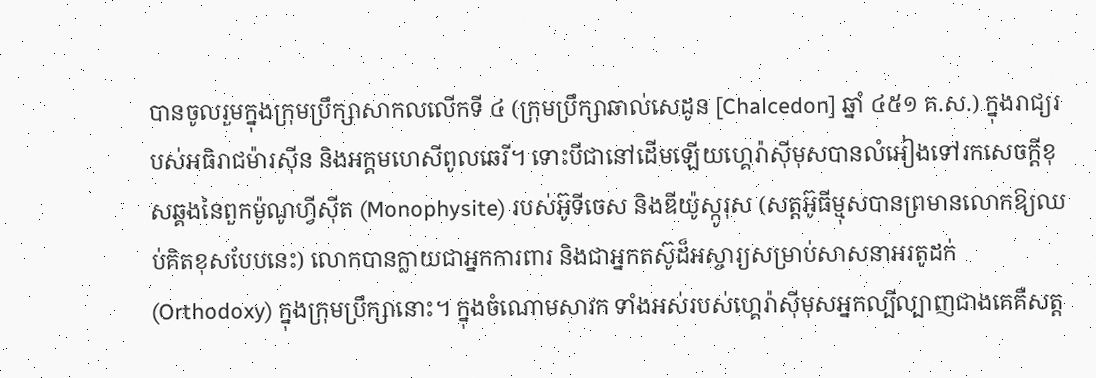បានចូលរួមក្នុងក្រុមប្រឹក្សាសាកលលើកទី ៤ (ក្រុមប្រឹក្សាឆាល់សេដូន [Chalcedon] ឆ្នាំ ៤៥១ គ.ស.) ក្នុងរាជ្យរបស់អធិរាជម៉ារស៊ីន និងឣក្គមហេសីពូលឆេរី។ ទោះបីជានៅដើមឡើយហ្គេរ៉ាស៊ីមុសបានលំអៀងទៅរកសេចក្តីខុសឆ្គងនៃពួកម៉ូណូហ្វីស៊ីត (Monophysite) របស់អ៊ូទីចេស និងឌីយ៉ូស្កូរុស (សត្តអ៊ូធីម្មុសបានព្រមានលោកឱ្យឈប់គិតខុសបែបនេះ) លោកបានក្លាយជាអ្នកការពារ និងជាអ្នកតស៊ូដ៏អស្ចារ្យសម្រាប់សាសនាអរតូដក់ (Orthodoxy) ក្នុងក្រុមប្រឹក្សានោះ។ ក្នុងចំណោមសាវក ទាំងអស់របស់ហ្គេរ៉ាស៊ីមុសអ្នកល្បីល្បាញជាងគេគឺសត្ត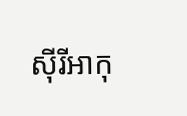ស៊ីរីអាកុ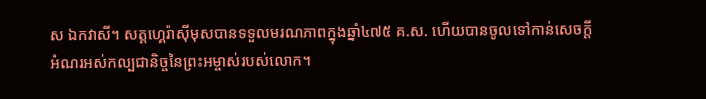ស ឯកវាសី។ សត្តហ្គេរ៉ាស៊ីមុសបានទទួលមរណភាពក្នុងឆ្នាំ៤៧៥ គ.ស. ហើយបានចូលទៅកាន់សេចក្តីអំណរអស់កល្បជានិច្ចនៃព្រះអម្ចាស់របស់លោក។